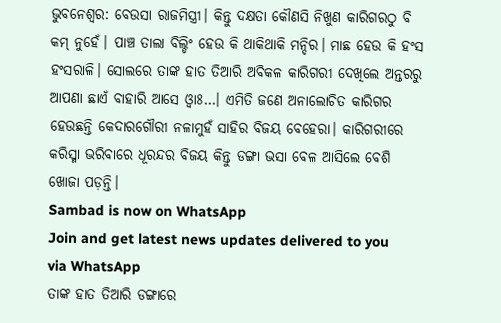ଭୁବନେଶ୍ୱର: ବେଉସା ରାଜମିସ୍ତ୍ରୀ। କିନ୍ତୁ ଦକ୍ଷତା କୌଣସି ନିଖୁଣ କାରିଗରଠୁ ବି କମ୍ ନୁହେଁ। ପାଞ୍ଚ ତାଲା ବିଲ୍ଡିଂ ହେଉ କି ଥାକିଥାକି ମନ୍ଦିର। ମାଛ ହେଉ କି ହଂସ ହଂସରାଳି। ସୋଲରେ ତାଙ୍କ ହାତ ତିଆରି ଅବିକଳ କାରିଗରୀ ଦେଖିଲେ ଅନ୍ତରରୁ ଆପଣା ଛାଏଁ ବାହାରି ଆସେ ଓ୍ଵାଃ…। ଏମିତି ଜଣେ ଅନାଲୋଚିତ କାରିଗର ହେଉଛନ୍ତି କେଦାରଗୌରୀ ନଳାମୁହଁ ସାହିର ବିଜୟ ବେହେରା। କାରିଗରୀରେ କରିସ୍ମା ଭରିବାରେ ଧୂରନ୍ଦର ବିଜୟ କିନ୍ତୁ ଡଙ୍ଗା ଭସା ବେଳ ଆସିଲେ ବେଶି ଖୋଜା ପଡ଼ନ୍ତି।
Sambad is now on WhatsApp
Join and get latest news updates delivered to you via WhatsApp
ତାଙ୍କ ହାତ ତିଆରି ଡଙ୍ଗାରେ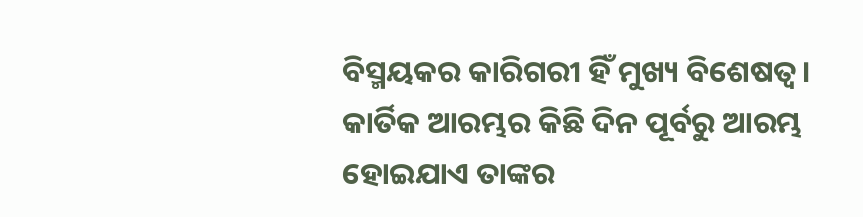ବିସ୍ମୟକର କାରିଗରୀ ହିଁ ମୁଖ୍ୟ ବିଶେଷତ୍ୱ। କାର୍ତିକ ଆରମ୍ଭର କିଛି ଦିନ ପୂର୍ବରୁ ଆରମ୍ଭ ହୋଇଯାଏ ତାଙ୍କର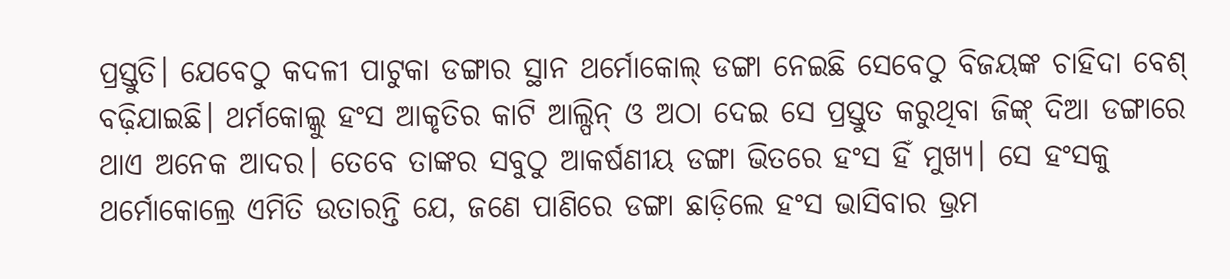ପ୍ରସ୍ତୁତି। ଯେବେଠୁ କଦଳୀ ପାଟୁକା ଡଙ୍ଗାର ସ୍ଥାନ ଥର୍ମୋକୋଲ୍ ଡଙ୍ଗା ନେଇଛି ସେବେଠୁ ବିଜୟଙ୍କ ଚାହିଦା ବେଶ୍ ବଢ଼ିଯାଇଛି। ଥର୍ମକୋଲ୍କୁ ହଂସ ଆକୃତିର କାଟି ଆଲ୍ପିନ୍ ଓ ଅଠା ଦେଇ ସେ ପ୍ରସ୍ତୁତ କରୁଥିବା ଜିଙ୍କ୍ ଦିଆ ଡଙ୍ଗାରେ ଥାଏ ଅନେକ ଆଦର। ତେବେ ତାଙ୍କର ସବୁଠୁ ଆକର୍ଷଣୀୟ ଡଙ୍ଗା ଭିତରେ ହଂସ ହିଁ ମୁଖ୍ୟ। ସେ ହଂସକୁ ଥର୍ମୋକୋଲ୍ରେ ଏମିତି ଉତାରନ୍ତି ଯେ, ଜଣେ ପାଣିରେ ଡଙ୍ଗା ଛାଡ଼ିଲେ ହଂସ ଭାସିବାର ଭ୍ରମ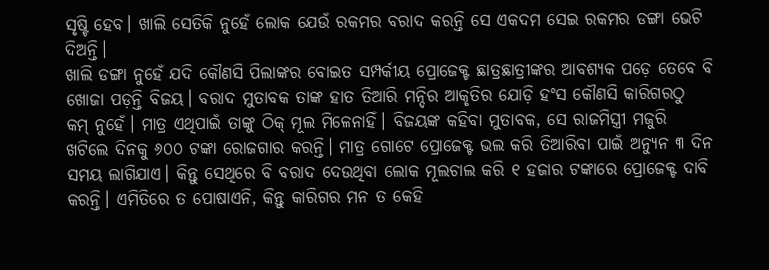ସୃଷ୍ଟି ହେବ। ଖାଲି ସେତିକି ନୁହେଁ ଲୋକ ଯେଉଁ ରକମର ବରାଦ କରନ୍ତି ସେ ଏକଦମ ସେଇ ରକମର ଡଙ୍ଗା ଭେଟି ଦିଅନ୍ତି।
ଖାଲି ଡଙ୍ଗା ନୁହେଁ ଯଦି କୌଣସି ପିଲାଙ୍କର ବୋଇତ ସମ୍ପର୍କୀୟ ପ୍ରୋଜେକ୍ଟ ଛାତ୍ରଛାତ୍ରୀଙ୍କର ଆବଶ୍ୟକ ପଡ଼େ ତେବେ ବି ଖୋଜା ପଡ଼ନ୍ତି ବିଜୟ। ବରାଦ ମୁତାବକ ତାଙ୍କ ହାତ ତିଆରି ମନ୍ଦିର ଆକୃତିର ଯୋଡ଼ି ହଂସ କୌଣସି କାରିଗରଠୁ କମ୍ ନୁହେଁ। ମାତ୍ର ଏଥିପାଇଁ ତାଙ୍କୁ ଠିକ୍ ମୂଲ ମିଳେନାହିଁ। ବିଜୟଙ୍କ କହିବା ମୁତାବକ, ସେ ରାଜମିସ୍ତ୍ରୀ ମଜୁରି ଖଟିଲେ ଦିନକୁ ୬୦୦ ଟଙ୍କା ରୋଜଗାର କରନ୍ତି। ମାତ୍ର ଗୋଟେ ପ୍ରୋଜେକ୍ଟ ଭଲ କରି ତିଆରିବା ପାଇଁ ଅନ୍ୟୁନ ୩ ଦିନ ସମୟ ଲାଗିଯାଏ। କିନ୍ତୁ ସେଥିରେ ବି ବରାଦ ଦେଉଥିବା ଲୋକ ମୂଲଚାଲ କରି ୧ ହଜାର ଟଙ୍କାରେ ପ୍ରୋଜେକ୍ଟ ଦାବି କରନ୍ତି। ଏମିତିରେ ତ ପୋଷାଏନି, କିନ୍ତୁ କାରିଗର ମନ ତ କେହି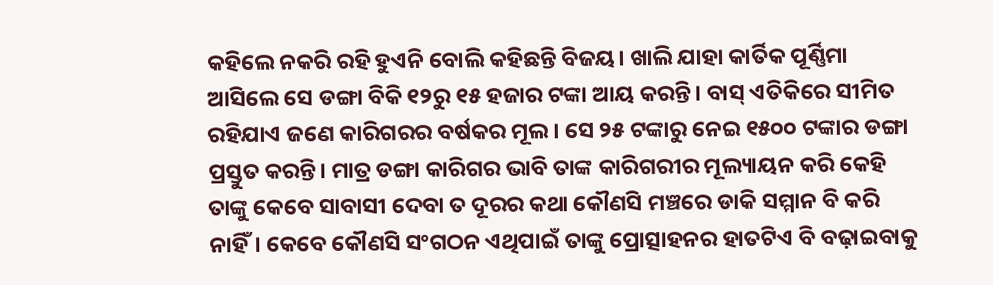କହିଲେ ନକରି ରହି ହୁଏନି ବୋଲି କହିଛନ୍ତି ବିଜୟ। ଖାଲି ଯାହା କାର୍ତିକ ପୂର୍ଣ୍ଣିମା ଆସିଲେ ସେ ଡଙ୍ଗା ବିକି ୧୨ରୁ ୧୫ ହଜାର ଟଙ୍କା ଆୟ କରନ୍ତି। ବାସ୍ ଏତିକିରେ ସୀମିତ ରହିଯାଏ ଜଣେ କାରିଗରର ବର୍ଷକର ମୂଲ। ସେ ୨୫ ଟଙ୍କାରୁ ନେଇ ୧୫୦୦ ଟଙ୍କାର ଡଙ୍ଗା ପ୍ରସ୍ତୁତ କରନ୍ତି। ମାତ୍ର ଡଙ୍ଗା କାରିଗର ଭାବି ତାଙ୍କ କାରିଗରୀର ମୂଲ୍ୟାୟନ କରି କେହି ତାଙ୍କୁ କେବେ ସାବାସୀ ଦେବା ତ ଦୂରର କଥା କୌଣସି ମଞ୍ଚରେ ଡାକି ସମ୍ମାନ ବି କରି ନାହିଁ। କେବେ କୌଣସି ସଂଗଠନ ଏଥିପାଇଁ ତାଙ୍କୁ ପ୍ରୋତ୍ସାହନର ହାତଟିଏ ବି ବଢ଼ାଇବାକୁ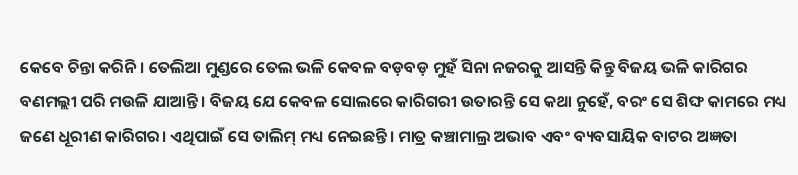କେବେ ଚିନ୍ତା କରିନି। ତେଲିଆ ମୁଣ୍ଡରେ ତେଲ ଭଳି କେବଳ ବଡ଼ବଡ଼ ମୁହଁ ସିନା ନଜରକୁ ଆସନ୍ତି କିନ୍ତୁ ବିଜୟ ଭଳି କାରିଗର ବଣମଲ୍ଲୀ ପରି ମଉଳି ଯାଆନ୍ତି। ବିଜୟ ଯେ କେବଳ ସୋଲରେ କାରିଗରୀ ଉତାରନ୍ତି ସେ କଥା ନୁହେଁ, ବରଂ ସେ ଶିଙ୍ଘ କାମରେ ମଧ୍ୟ ଜଣେ ଧୂରୀଣ କାରିଗର। ଏଥିପାଇଁ ସେ ତାଲିମ୍ ମଧ୍ୟ ନେଇଛନ୍ତି। ମାତ୍ର କଞ୍ଚାମାଲ୍ର ଅଭାବ ଏବଂ ବ୍ୟବସାୟିକ ବାଟର ଅଜ୍ଞତା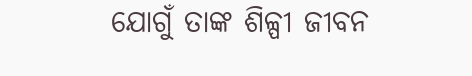ଯୋଗୁଁ ତାଙ୍କ ଶିଳ୍ପୀ ଜୀବନ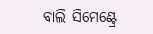ବାଲି ସିମେଣ୍ଟ୍ରେ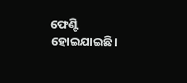ଫେଣ୍ଟି ହୋଇଯାଇଛି।